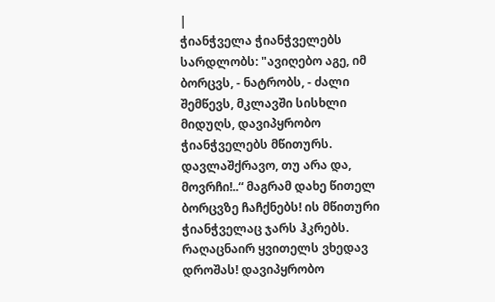|
ჭიანჭველა ჭიანჭველებს სარდლობს: "ავიღებო აგე, იმ ბორცვს, - ნატრობს, - ძალი შემწევს, მკლავში სისხლი მიდუღს, დავიპყრობო ჭიანჭველებს მწითურს.
დავლაშქრავო, თუ არა და, მოვრჩი!..“ მაგრამ დახე წითელ ბორცვზე ჩაჩქნებს! ის მწითური ჭიანჭველაც ჯარს ჰკრებს.
რაღაცნაირ ყვითელს ვხედავ დროშას! დავიპყრობო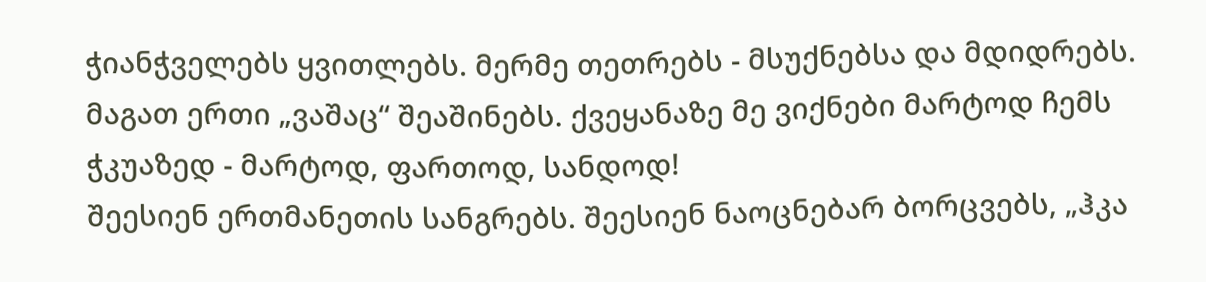ჭიანჭველებს ყვითლებს. მერმე თეთრებს - მსუქნებსა და მდიდრებს.
მაგათ ერთი „ვაშაც“ შეაშინებს. ქვეყანაზე მე ვიქნები მარტოდ ჩემს ჭკუაზედ - მარტოდ, ფართოდ, სანდოდ!
შეესიენ ერთმანეთის სანგრებს. შეესიენ ნაოცნებარ ბორცვებს, „ჰკა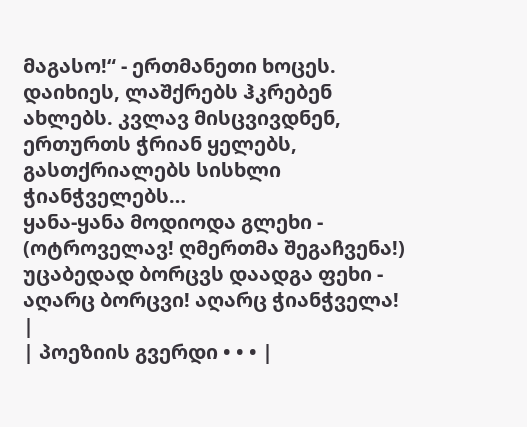მაგასო!“ - ერთმანეთი ხოცეს.
დაიხიეს, ლაშქრებს ჰკრებენ ახლებს. კვლავ მისცვივდნენ, ერთურთს ჭრიან ყელებს, გასთქრიალებს სისხლი ჭიანჭველებს…
ყანა-ყანა მოდიოდა გლეხი - (ოტროველავ! ღმერთმა შეგაჩვენა!) უცაბედად ბორცვს დაადგა ფეხი - აღარც ბორცვი! აღარც ჭიანჭველა! |
| პოეზიის გვერდი • • • |